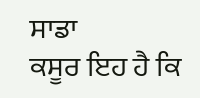ਸਾਡਾ
ਕਸੂਰ ਇਹ ਹੈ ਕਿ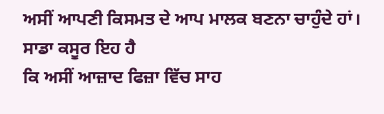ਅਸੀਂ ਆਪਣੀ ਕਿਸਮਤ ਦੇ ਆਪ ਮਾਲਕ ਬਣਨਾ ਚਾਹੁੰਦੇ ਹਾਂ। ਸਾਡਾ ਕਸੂਰ ਇਹ ਹੈ
ਕਿ ਅਸੀਂ ਆਜ਼ਾਦ ਫਿਜ਼ਾ ਵਿੱਚ ਸਾਹ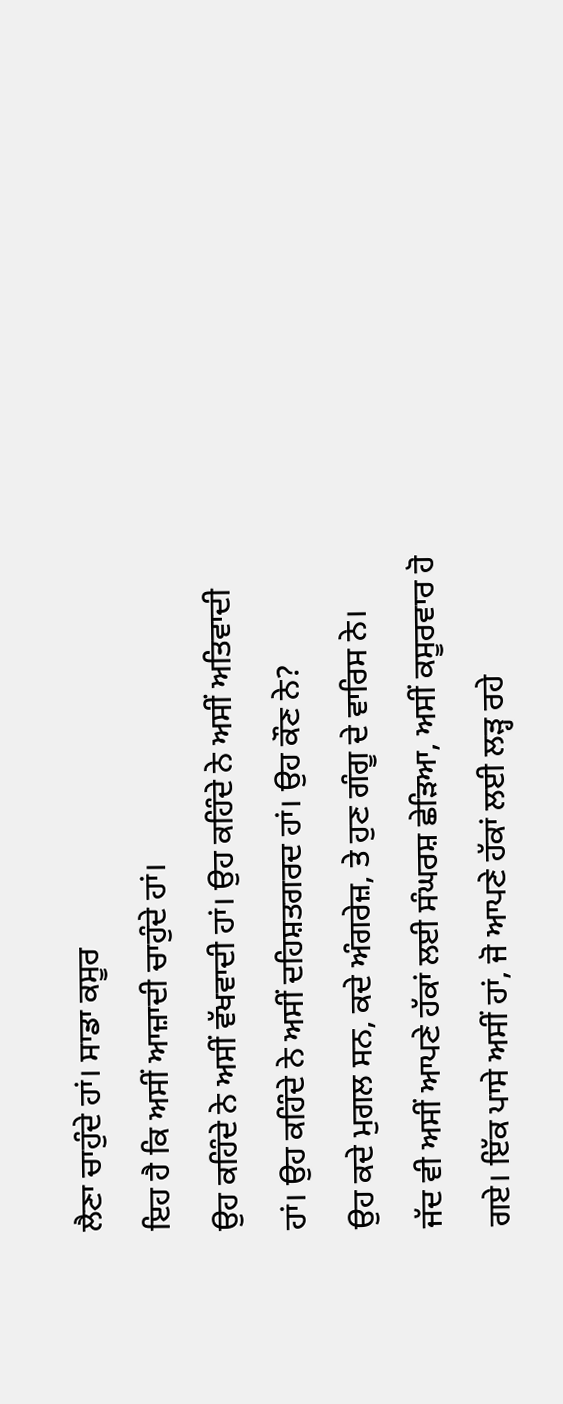ਲੈਣਾ ਚਾਹੁੰਦੇ ਹਾਂ। ਸਾਡਾ ਕਸੂਰ
ਇਹ ਹੈ ਕਿ ਅਸੀਂ ਆਜ਼ਾਦੀ ਚਾਹੁੰਦੇ ਹਾਂ।
ਉਹ ਕਹਿੰਦੇ ਨੇ ਅਸੀਂ ਵੱਖਵਾਦੀ ਹਾਂ। ਉਹ ਕਹਿੰਦੇ ਨੇ ਅਸੀਂ ਅਤਿਵਾਦੀ
ਹਾਂ। ਉਹ ਕਹਿੰਦੇ ਨੇ ਅਸੀਂ ਦਹਿਸ਼ਤਗਰਦ ਹਾਂ। ਉਹ ਕੌਣ ਨੇ?
ਉਹ ਕਦੇ ਮੁਗਲ ਸਨ, ਕਦੇ ਅੰਗਰੇਜ਼, ਤੇ ਹੁਣ ਗੰਗੂ ਦੇ ਵਾਰਿਸ ਨੇ।
ਜੱਦ ਵੀ ਅਸੀਂ ਆਪਣੇ ਹੱਕਾਂ ਲਈ ਸੰਘਰਸ਼ ਛੇੜਿਆ, ਅਸੀਂ ਕਸੂਰਵਾਰ ਹੋ
ਗਏ। ਇੱਕ ਪਾਸੇ ਅਸੀਂ ਹਾਂ, ਜੋ ਆਪਣੇ ਹੱਕਾਂ ਲਈ ਲੜ੍ਹ ਰਹੇ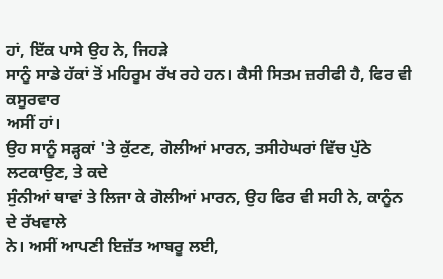ਹਾਂ, ਇੱਕ ਪਾਸੇ ਉਹ ਨੇ, ਜਿਹੜੇ
ਸਾਨੂੰ ਸਾਡੇ ਹੱਕਾਂ ਤੋਂ ਮਹਿਰੂਮ ਰੱਖ ਰਹੇ ਹਨ। ਕੈਸੀ ਸਿਤਮ ਜ਼ਰੀਫੀ ਹੈ, ਫਿਰ ਵੀ ਕਸੂਰਵਾਰ
ਅਸੀਂ ਹਾਂ।
ਉਹ ਸਾਨੂੰ ਸੜ੍ਹਕਾਂ 'ਤੇ ਕੁੱਟਣ, ਗੋਲੀਆਂ ਮਾਰਨ, ਤਸੀਹੇਘਰਾਂ ਵਿੱਚ ਪੁੱਠੇ ਲਟਕਾਉਣ, ਤੇ ਕਦੇ
ਸੁੰਨੀਆਂ ਥਾਵਾਂ ਤੇ ਲਿਜਾ ਕੇ ਗੋਲੀਆਂ ਮਾਰਨ, ਉਹ ਫਿਰ ਵੀ ਸਹੀ ਨੇ, ਕਾਨੂੰਨ ਦੇ ਰੱਖਵਾਲੇ
ਨੇ। ਅਸੀਂ ਆਪਣੀ ਇਜ਼ੱਤ ਆਬਰੂ ਲਈ,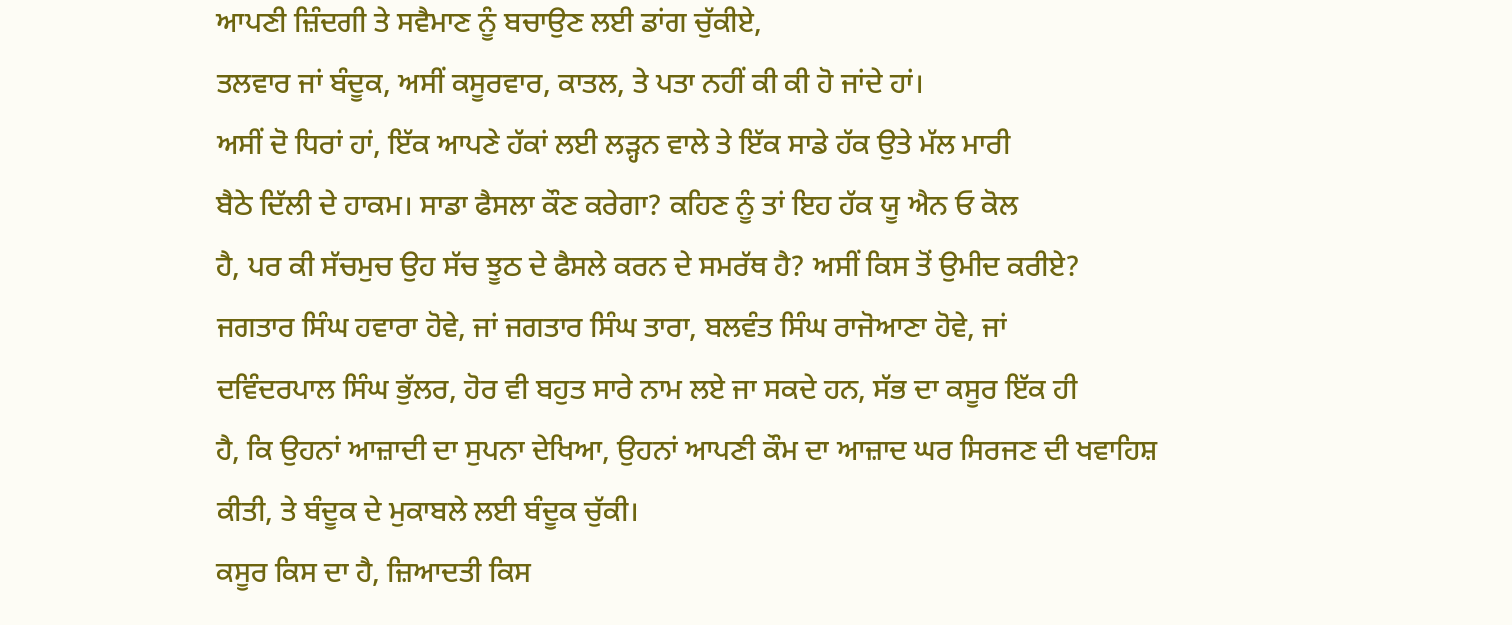ਆਪਣੀ ਜ਼ਿੰਦਗੀ ਤੇ ਸਵੈਮਾਣ ਨੂੰ ਬਚਾਉਣ ਲਈ ਡਾਂਗ ਚੁੱਕੀਏ,
ਤਲਵਾਰ ਜਾਂ ਬੰਦੂਕ, ਅਸੀਂ ਕਸੂਰਵਾਰ, ਕਾਤਲ, ਤੇ ਪਤਾ ਨਹੀਂ ਕੀ ਕੀ ਹੋ ਜਾਂਦੇ ਹਾਂ।
ਅਸੀਂ ਦੋ ਧਿਰਾਂ ਹਾਂ, ਇੱਕ ਆਪਣੇ ਹੱਕਾਂ ਲਈ ਲੜ੍ਹਨ ਵਾਲੇ ਤੇ ਇੱਕ ਸਾਡੇ ਹੱਕ ਉਤੇ ਮੱਲ ਮਾਰੀ
ਬੈਠੇ ਦਿੱਲੀ ਦੇ ਹਾਕਮ। ਸਾਡਾ ਫੈਸਲਾ ਕੌਣ ਕਰੇਗਾ? ਕਹਿਣ ਨੂੰ ਤਾਂ ਇਹ ਹੱਕ ਯੂ ਐਨ ਓ ਕੋਲ
ਹੈ, ਪਰ ਕੀ ਸੱਚਮੁਚ ਉਹ ਸੱਚ ਝੂਠ ਦੇ ਫੈਸਲੇ ਕਰਨ ਦੇ ਸਮਰੱਥ ਹੈ? ਅਸੀਂ ਕਿਸ ਤੋਂ ਉਮੀਦ ਕਰੀਏ?
ਜਗਤਾਰ ਸਿੰਘ ਹਵਾਰਾ ਹੋਵੇ, ਜਾਂ ਜਗਤਾਰ ਸਿੰਘ ਤਾਰਾ, ਬਲਵੰਤ ਸਿੰਘ ਰਾਜੋਆਣਾ ਹੋਵੇ, ਜਾਂ
ਦਵਿੰਦਰਪਾਲ ਸਿੰਘ ਭੁੱਲਰ, ਹੋਰ ਵੀ ਬਹੁਤ ਸਾਰੇ ਨਾਮ ਲਏ ਜਾ ਸਕਦੇ ਹਨ, ਸੱਭ ਦਾ ਕਸੂਰ ਇੱਕ ਹੀ
ਹੈ, ਕਿ ਉਹਨਾਂ ਆਜ਼ਾਦੀ ਦਾ ਸੁਪਨਾ ਦੇਖਿਆ, ਉਹਨਾਂ ਆਪਣੀ ਕੌਮ ਦਾ ਆਜ਼ਾਦ ਘਰ ਸਿਰਜਣ ਦੀ ਖਵਾਹਿਸ਼
ਕੀਤੀ, ਤੇ ਬੰਦੂਕ ਦੇ ਮੁਕਾਬਲੇ ਲਈ ਬੰਦੂਕ ਚੁੱਕੀ।
ਕਸੂਰ ਕਿਸ ਦਾ ਹੈ, ਜ਼ਿਆਦਤੀ ਕਿਸ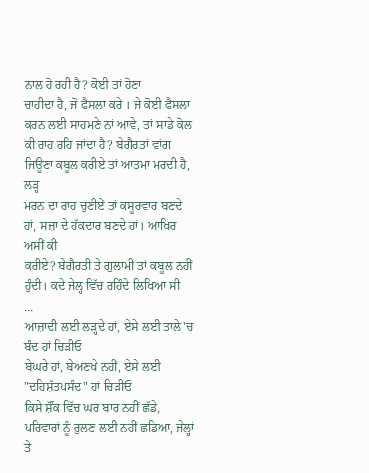ਨਾਲ ਹੋ ਰਹੀ ਹੈ? ਕੋਈ ਤਾਂ ਹੋਣਾ
ਚਾਹੀਦਾ ਹੈ, ਜੋ ਫੈਸਲਾ ਕਰੇ । ਜੇ ਕੋਈ ਫੈਸਲਾ ਕਰਨ ਲਈ ਸਾਹਮਣੇ ਨਾਂ ਆਵੇ, ਤਾਂ ਸਾਡੇ ਕੋਲ
ਕੀ ਰਾਹ ਰਹਿ ਜਾਂਦਾ ਹੈ? ਬੇਗੈਰਤਾਂ ਵਾਂਗ ਜਿਊਣਾ ਕਬੂਲ ਕਰੀਏ ਤਾਂ ਆਤਮਾ ਮਰਦੀ ਹੈ, ਲੜ੍ਹ
ਮਰਨ ਦਾ ਰਾਹ ਚੁਣੀਏਂ ਤਾਂ ਕਸੂਰਵਾਰ ਬਣਦੇ ਹਾਂ, ਸਜ਼ਾ ਦੇ ਹੱਕਦਾਰ ਬਣਦੇ ਹਾਂ। ਆਖਿਰ ਅਸੀਂ ਕੀ
ਕਰੀਏ? ਬੇਗੈਰਤੀ ਤੇ ਗੁਲਾਮੀ ਤਾਂ ਕਬੂਲ ਨਹੀਂ ਹੁੰਦੀ। ਕਦੇ ਜੇਲ੍ਹ ਵਿੱਚ ਰਹਿੰਦੇ ਲਿਖਿਆ ਸੀ
…
ਆਜ਼ਾਦੀ ਲਈ ਲੜ੍ਹਦੇ ਹਾਂ, ਏਸੇ ਲਈ ਤਾਲੇ'ਚ ਬੰਦ ਹਾਂ ਚਿੜੀਓ
ਬੇਘਰੇ ਹਾਂ, ਬੇਅਣਖੇ ਨਹੀਂ, ਏਸੇ ਲਈ "ਦਹਿਸ਼ੱਤਪਸੰਦ" ਹਾਂ ਚਿੜੀਓ
ਕਿਸੇ ਸ਼ੌਂਕ ਵਿੱਚ ਘਰ ਬਾਰ ਨਹੀਂ ਛੱਡੇ, ਪਰਿਵਾਰਾਂ ਨੂੰ ਰੁਲਣ ਲਈ ਨਹੀਂ ਛਡਿਆ, ਜੇਲ੍ਹਾਂ ਤੇ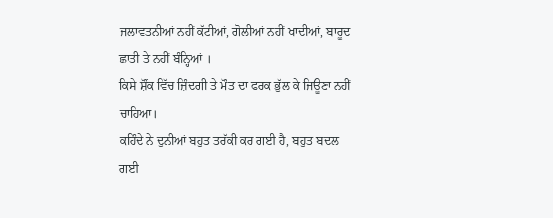ਜਲਾਵਤਨੀਆਂ ਨਹੀਂ ਕੱਟੀਆਂ, ਗੋਲੀਆਂ ਨਹੀਂ ਖਾਦੀਆਂ, ਬਾਰੂਦ ਛਾਤੀ ਤੇ ਨਹੀਂ ਬੰਨ੍ਹਿਆਂ ।
ਕਿਸੇ ਸ਼ੌਂਕ ਵਿੱਚ ਜ਼ਿੰਦਗੀ ਤੇ ਮੌਤ ਦਾ ਫਰਕ ਭੁੱਲ ਕੇ ਜਿਊਣਾ ਨਹੀਂ ਚਾਹਿਆ।
ਕਹਿੰਦੇ ਨੇ ਦੁਨੀਆਂ ਬਹੁਤ ਤਰੱਕੀ ਕਰ ਗਈ ਹੈ, ਬਹੁਤ ਬਦਲ ਗਈ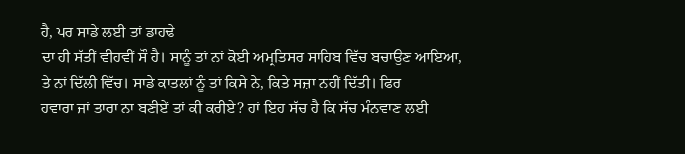ਹੈ, ਪਰ ਸਾਡੇ ਲਈ ਤਾਂ ਡਾਹਢੇ
ਦਾ ਹੀ ਸੱਤੀਂ ਵੀਹਵੀਂ ਸੌ ਹੈ। ਸਾਨੂੰ ਤਾਂ ਨਾਂ ਕੋਈ ਅਮ੍ਰਤਿਸਰ ਸਾਹਿਬ ਵਿੱਚ ਬਚਾਉਣ ਆਇਆ,
ਤੇ ਨਾਂ ਦਿੱਲੀ ਵਿੱਚ। ਸਾਡੇ ਕਾਤਲਾਂ ਨੂੰ ਤਾਂ ਕਿਸੇ ਨੇ, ਕਿਤੇ ਸਜ਼ਾ ਨਹੀਂ ਦਿੱਤੀ। ਫਿਰ
ਹਵਾਰਾ ਜਾਂ ਤਾਰਾ ਨਾ ਬਣੀਏਂ ਤਾਂ ਕੀ ਕਰੀਏ? ਹਾਂ ਇਹ ਸੱਚ ਹੈ ਕਿ ਸੱਚ ਮੰਨਵਾਣ ਲਈ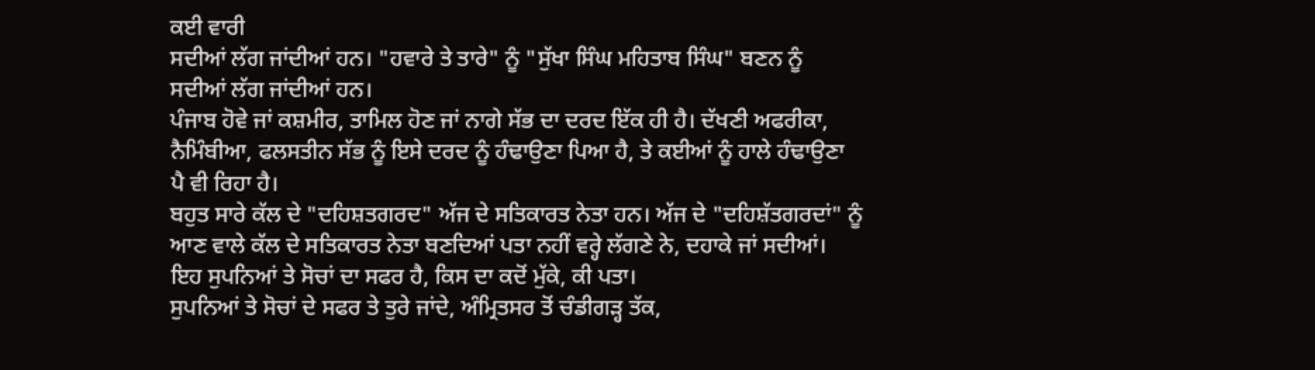ਕਈ ਵਾਰੀ
ਸਦੀਆਂ ਲੱਗ ਜਾਂਦੀਆਂ ਹਨ। "ਹਵਾਰੇ ਤੇ ਤਾਰੇ" ਨੂੰ "ਸੁੱਖਾ ਸਿੰਘ ਮਹਿਤਾਬ ਸਿੰਘ" ਬਣਨ ਨੂੰ
ਸਦੀਆਂ ਲੱਗ ਜਾਂਦੀਆਂ ਹਨ।
ਪੰਜਾਬ ਹੋਵੇ ਜਾਂ ਕਸ਼ਮੀਰ, ਤਾਮਿਲ ਹੋਣ ਜਾਂ ਨਾਗੇ ਸੱਭ ਦਾ ਦਰਦ ਇੱਕ ਹੀ ਹੈ। ਦੱਖਣੀ ਅਫਰੀਕਾ,
ਨੈਮਿੰਬੀਆ, ਫਲਸਤੀਨ ਸੱਭ ਨੂੰ ਇਸੇ ਦਰਦ ਨੂੰ ਹੰਢਾਉਣਾ ਪਿਆ ਹੈ, ਤੇ ਕਈਆਂ ਨੂੰ ਹਾਲੇ ਹੰਢਾਉਣਾ
ਪੈ ਵੀ ਰਿਹਾ ਹੈ।
ਬਹੁਤ ਸਾਰੇ ਕੱਲ ਦੇ "ਦਹਿਸ਼ਤਗਰਦ" ਅੱਜ ਦੇ ਸਤਿਕਾਰਤ ਨੇਤਾ ਹਨ। ਅੱਜ ਦੇ "ਦਹਿਸ਼ੱਤਗਰਦਾਂ" ਨੂੰ
ਆਣ ਵਾਲੇ ਕੱਲ ਦੇ ਸਤਿਕਾਰਤ ਨੇਤਾ ਬਣਦਿਆਂ ਪਤਾ ਨਹੀਂ ਵਰ੍ਹੇ ਲੱਗਣੇ ਨੇ, ਦਹਾਕੇ ਜਾਂ ਸਦੀਆਂ।
ਇਹ ਸੁਪਨਿਆਂ ਤੇ ਸੋਚਾਂ ਦਾ ਸਫਰ ਹੈ, ਕਿਸ ਦਾ ਕਦੋਂ ਮੁੱਕੇ, ਕੀ ਪਤਾ।
ਸੁਪਨਿਆਂ ਤੇ ਸੋਚਾਂ ਦੇ ਸਫਰ ਤੇ ਤੁਰੇ ਜਾਂਦੇ, ਅੰਮ੍ਰਿਤਸਰ ਤੋਂ ਚੰਡੀਗੜ੍ਹ ਤੱਕ,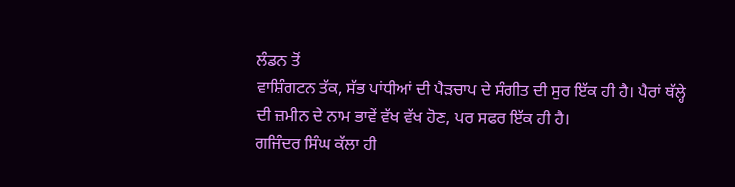ਲੰਡਨ ਤੋਂ
ਵਾਸ਼ਿੰਗਟਨ ਤੱਕ, ਸੱਭ ਪਾਂਧੀਆਂ ਦੀ ਪੈੜਚਾਪ ਦੇ ਸੰਗੀਤ ਦੀ ਸੁਰ ਇੱਕ ਹੀ ਹੈ। ਪੈਰਾਂ ਥੱਲ੍ਹੇ
ਦੀ ਜ਼ਮੀਨ ਦੇ ਨਾਮ ਭਾਵੇਂ ਵੱਖ ਵੱਖ ਹੋਣ, ਪਰ ਸਫਰ ਇੱਕ ਹੀ ਹੈ।
ਗਜਿੰਦਰ ਸਿੰਘ ਕੱਲਾ ਹੀ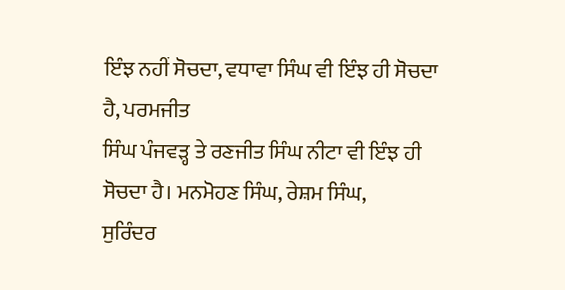ਇੰਝ ਨਹੀਂ ਸੋਚਦਾ, ਵਧਾਵਾ ਸਿੰਘ ਵੀ ਇੰਝ ਹੀ ਸੋਚਦਾ ਹੈ, ਪਰਮਜੀਤ
ਸਿੰਘ ਪੰਜਵੜ੍ਹ ਤੇ ਰਣਜੀਤ ਸਿੰਘ ਨੀਟਾ ਵੀ ਇੰਝ ਹੀ ਸੋਚਦਾ ਹੈ। ਮਨਮੋਹਣ ਸਿੰਘ, ਰੇਸ਼ਮ ਸਿੰਘ,
ਸੁਰਿੰਦਰ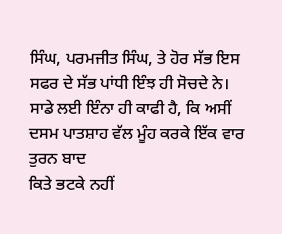ਸਿੰਘ, ਪਰਮਜੀਤ ਸਿੰਘ, ਤੇ ਹੋਰ ਸੱਭ ਇਸ ਸਫਰ ਦੇ ਸੱਭ ਪਾਂਧੀ ਇੰਝ ਹੀ ਸੋਚਦੇ ਨੇ।
ਸਾਡੇ ਲਈ ਇੰਨਾ ਹੀ ਕਾਫੀ ਹੈ, ਕਿ ਅਸੀਂ ਦਸਮ ਪਾਤਸ਼ਾਹ ਵੱਲ ਮੂੰਹ ਕਰਕੇ ਇੱਕ ਵਾਰ ਤੁਰਨ ਬਾਦ
ਕਿਤੇ ਭਟਕੇ ਨਹੀਂ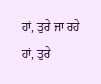ਹਾਂ, ਤੁਰੇ ਜਾ ਰਹੇ ਹਾਂ, ਤੁਰੇ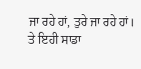ਜਾ ਰਹੇ ਹਾਂ, ਤੁਰੇ ਜਾ ਰਹੇ ਹਾਂ।
ਤੇ ਇਹੀ ਸਾਡਾ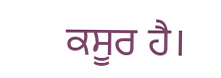ਕਸੂਰ ਹੈ।